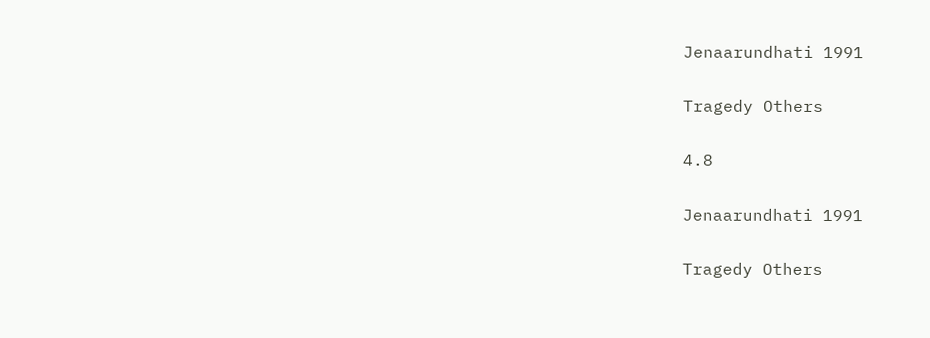Jenaarundhati 1991

Tragedy Others

4.8

Jenaarundhati 1991

Tragedy Others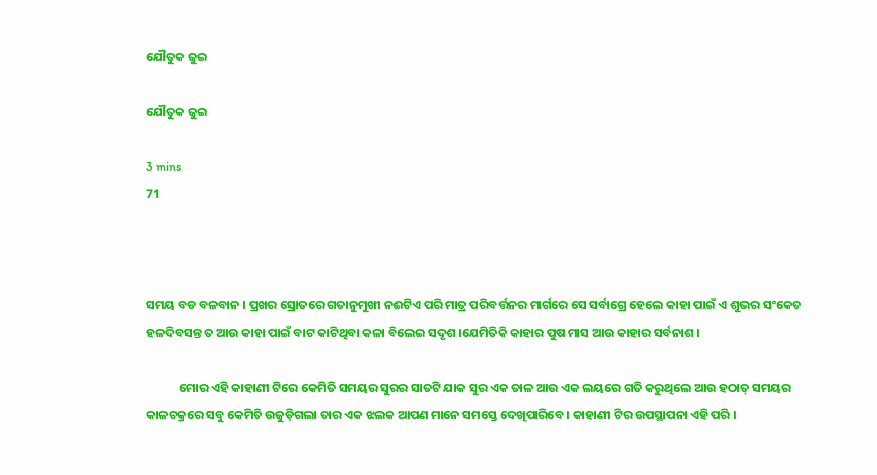ଯୌତୁକ ଜୁଇ

ଯୌତୁକ ଜୁଇ

3 mins
71



ସମୟ ବଡ ବଳବାନ । ପ୍ରଖର ସ୍ରୋତରେ ଗତାନୁମୁଖୀ ନଈଟିଏ ପରି ମାତ୍ର ପରିବର୍ତ୍ତନର ମାର୍ଗରେ ସେ ସର୍ବାଗ୍ରେ ହେଲେ କାହା ପାଇଁ ଏ ଶୁଭର ସଂକେତ ହଳଦିବସନ୍ତ ତ ଆଉ କାହା ପାଇଁ ବାଟ କାଟିଥିବା କଳା ବିଲେଇ ସଦୃଶ ।ଯେମିତିକି କାହାର ପୁଷ ମାସ ଆଉ କାହାର ସର୍ବନାଶ ।

            ମୋର ଏହି କାହାଣୀ ଟିରେ କେମିତି ସମୟର ସୁରର ସାତଟି ଯାକ ସୁର ଏକ ତାଳ ଆଉ ଏକ ଲୟରେ ଗତି କରୁଥିଲେ ଆଉ ହଠାତ୍ ସମୟର କାଳଚକ୍ରରେ ସବୁ କେମିତି ଉଜୁଡ଼ିଗଲା ତାର ଏକ ଝଲକ ଆପଣ ମାନେ ସମସ୍ତେ ଦେଖିପାରିବେ । କାହାଣୀ ଟିର ଉପସ୍ଥାପନା ଏହି ପରି ।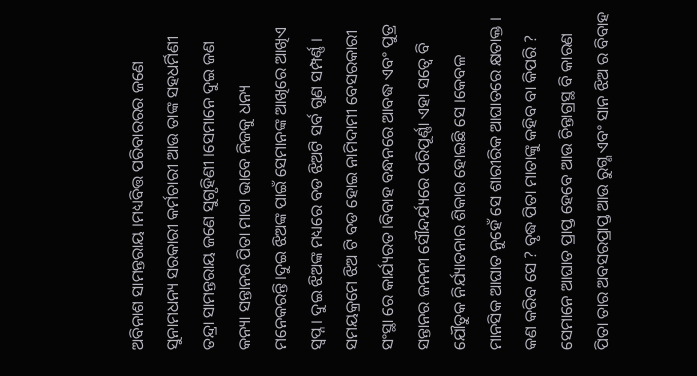ଅବିନାଶ ସାମନ୍ତରାୟ ।ମଧ୍ୟବିତ୍ତ ପରିବାରରର ଜଣେ ସୁନାମଧନ୍ୟ ସରକାରୀ କର୍ମଚାରୀ ଆଉ ତାଙ୍କ ସହଧର୍ମିଣୀ ତନ୍ଦ୍ରା ସାମନ୍ତରାୟ ଜଣେ ସୁଗୃହିଣୀ ।ସେମାନେ ଦୁଇ ଜଣ କନ୍ୟା ସନ୍ତାନର ପିତା ମାତା ଭାବେ ନିଜକୁ ଧନ୍ୟ ମନେକରନ୍ତି।ଦୁଇ ଝିଅଙ୍କ ପାଇଁ ସେମାନଙ୍କ ଆଖିରେ ଆଖିଏ ସ୍ଵପ୍ନ । ଦୁଇ ଝିଅଙ୍କ ମଧ୍ୟରେ ବଡ ଝିଅଟି ସର୍ବ ଗୁଣ ସମ୍ପର୍ଣ୍ଣ । ସମୟକ୍ରମେ ଝିଅ ଟି ବଡ ହୋଇ ନାମିଦାମୀ ବେସରକାରୀ ସଂସ୍ଥା ରେ କାର୍ଯ୍ୟରତ ।ବିବାହ ବନ୍ଧନରେ ଆବଦ୍ଧ ଏବଂ ପୁତ୍ର ସନ୍ତାନର ଜନନୀ ସୌନ୍ଦର୍ଯ୍ୟରେ ପରିପୂର୍ଣ୍ଣା ଏହା ସତ୍ୱେ ବି ଯୌତୁକ ନିର୍ଯ୍ୟାତନାର ଶିକାର ହୋଇଛି ସେ ।କେବଳ ମାନସିକ ଆଘାତ ନୁହେଁ ସେ ଶାରୀରିକ ଆଘାତରେ କ୍ଷତାକ୍ତ । କଣ କରିବ ସେ ? ବୃଦ୍ଧ ପିତା ମାତାଙ୍କୁ କହିବ ବା କିପରି ? ସେମାନେ ଆଘାତ ପ୍ରାପ୍ତ ହେବେ ଆଉ ଚିନ୍ତାଗ୍ରସ୍ଥ ବି କାରଣ ପିତା ତାର ଅବସରପ୍ରାପ୍ତ ଆଉ ରୁଗ୍ଣ ଏବଂ ସାନ ଝିଅ ର ବିବାହ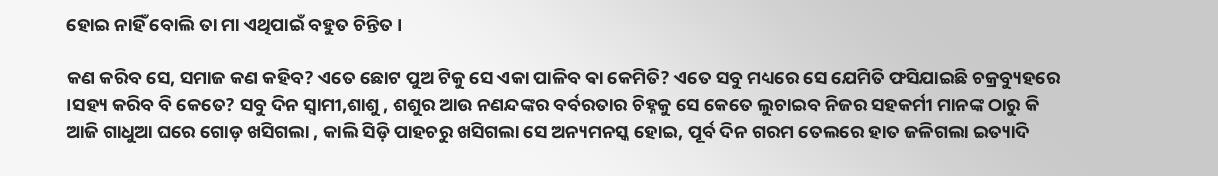ହୋଇ ନାହିଁ ବୋଲି ତା ମା ଏଥିପାଇଁ ବହୁତ ଚିନ୍ତିତ ।

କଣ କରିବ ସେ, ସମାଜ କଣ କହିବ? ଏତେ ଛୋଟ ପୁଅ ଟିକୁ ସେ ଏକା ପାଳିବ ଵା କେମିତି? ଏତେ ସବୁ ମଧ୍ୟରେ ସେ ଯେମିତି ଫସିଯାଇଛି ଚକ୍ରବ୍ୟୁହରେ ।ସହ୍ୟ କରିବ ବି କେତେ? ସବୁ ଦିନ ସ୍ୱାମୀ,ଶାଶୁ , ଶଶୁର ଆଉ ନଣନ୍ଦଙ୍କର ବର୍ବରତାର ଚିହ୍ନକୁ ସେ କେତେ ଲୁଚାଇବ ନିଜର ସହକର୍ମୀ ମାନଙ୍କ ଠାରୁ କି ଆଜି ଗାଧୁଆ ଘରେ ଗୋଡ଼ ଖସିଗଲା , କାଲି ସିଡ଼ି ପାହଚରୁ ଖସିଗଲା ସେ ଅନ୍ୟମନସ୍କ ହୋଇ, ପୂର୍ବ ଦିନ ଗରମ ତେଲରେ ହାତ ଜଳିଗଲା ଇତ୍ୟାଦି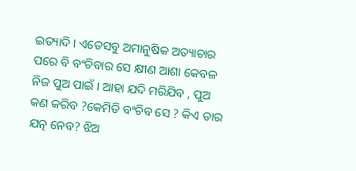ଇତ୍ୟାଦି । ଏତେସବୁ ଅମାନୁଷିକ ଅତ୍ୟାଚାର ପରେ ବି ବଂଚିବାର ସେ କ୍ଷୀଣ ଆଶା କେବଳ ନିଜ ପୁଅ ପାଇଁ । ଆହା ଯଦି ମରିଯିବ , ପୁଅ କଣ କରିବ ?କେମିତି ବଂଚିବ ସେ ? କିଏ ତାର ଯତ୍ନ ନେବ? ଝିଅ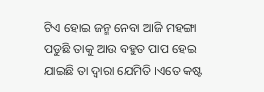ଟିଏ ହୋଇ ଜନ୍ମ ନେବା ଆଜି ମହଙ୍ଗା ପଡୁଛି ତାକୁ ଆଉ ବହୁତ ପାପ ହେଇ ଯାଇଛି ତା ଦ୍ୱାରା ଯେମିତି ।ଏତେ କଷ୍ଟ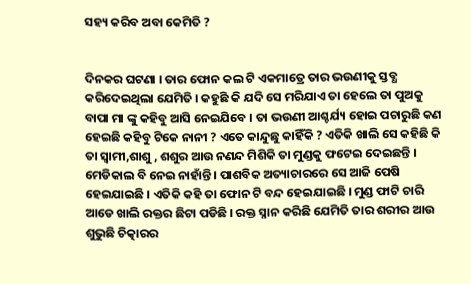ସହ୍ୟ କରିବ ଅବା କେମିତି ?


ଦିନକର ଘଟଣା । ତାର ଫୋନ କଲ ଟି ଏକମାତ୍ରେ ତାର ଭଉଣୀକୁ ସ୍ତବ୍ଧ କରିଦେଇଥିଲା ଯେମିତି । କହୁଛି କି ଯଦି ସେ ମରିଯାଏ ତା ହେଲେ ତା ପୁଅକୁ ବାପା ମା ଙ୍କୁ କହିବୁ ଆସି ନେଇଯିବେ । ତା ଭଉଣୀ ଆଶ୍ଚର୍ଯ୍ୟ ହୋଇ ପଚାରୁଛି କଣ ହେଇଛି କହିବୁ ଟିକେ ନାନୀ ? ଏତେ କାନ୍ଦୁଛୁ କାହିଁକି ? ଏତିକି ଖାଲି ସେ କହିଛି କି ତା ସ୍ୱାମୀ,ଶାଶୁ , ଶଶୁର ଆଉ ନଣନ୍ଦ ମିଶିକି ତା ମୁଣ୍ଡକୁ ଫଟେଇ ଦେଇଛନ୍ତି । ମେଡିକାଲ ବି ନେଇ ନାହାଁନ୍ତି । ପାଶବିକ ଅତ୍ୟାଚାରରେ ସେ ଆଜି ପେଷି ହେଇଯାଇଛି । ଏତିକି କହି ତା ଫୋନ ଟି ବନ୍ଦ ହେଇଯାଇଛି । ମୁଣ୍ଡ ଫାଟି ଚାରି ଆଡେ ଖାଲି ରକ୍ତର ଛିଟା ପଡିଛି । ରକ୍ତ ସ୍ନାନ କରିଛି ଯେମିତି ତାର ଶରୀର ଆଉ ଶୁଭୁଛି ଚିତ୍କାରର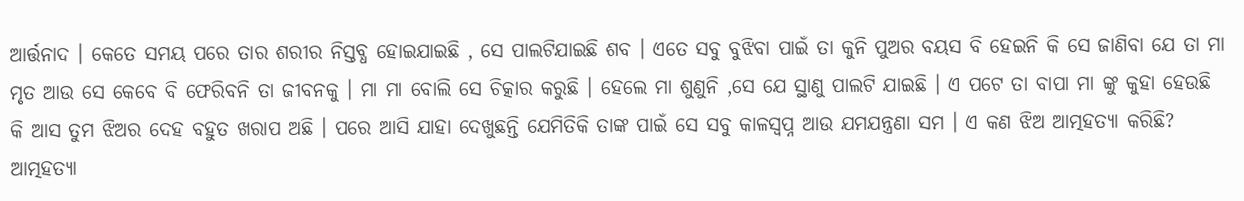ଆର୍ତ୍ତନାଦ । କେତେ ସମୟ ପରେ ତାର ଶରୀର ନିସ୍ତବ୍ଧ ହୋଇଯାଇଛି , ସେ ପାଲଟିଯାଇଛି ଶବ । ଏତେ ସବୁ ବୁଝିବା ପାଇଁ ତା କୁନି ପୁଅର ବୟସ ବି ହେଇନି କି ସେ ଜାଣିବା ଯେ ତା ମା ମୃତ ଆଉ ସେ କେବେ ବି ଫେରିବନି ତା ଜୀବନକୁ । ମା ମା ବୋଲି ସେ ଚିତ୍କାର କରୁଛି । ହେଲେ ମା ଶୁଣୁନି ,ସେ ଯେ ସ୍ଥାଣୁ ପାଲଟି ଯାଇଛି । ଏ ପଟେ ତା ବାପା ମା ଙ୍କୁ କୁହା ହେଉଛି କି ଆସ ତୁମ ଝିଅର ଦେହ ବହୁତ ଖରାପ ଅଛି । ପରେ ଆସି ଯାହା ଦେଖୁଛନ୍ତି ଯେମିତିକି ତାଙ୍କ ପାଇଁ ସେ ସବୁ କାଳସ୍ୱପ୍ନ ଆଉ ଯମଯନ୍ତ୍ରଣା ସମ । ଏ କଣ ଝିଅ ଆତ୍ମହତ୍ୟା କରିଛି? ଆତ୍ମହତ୍ୟା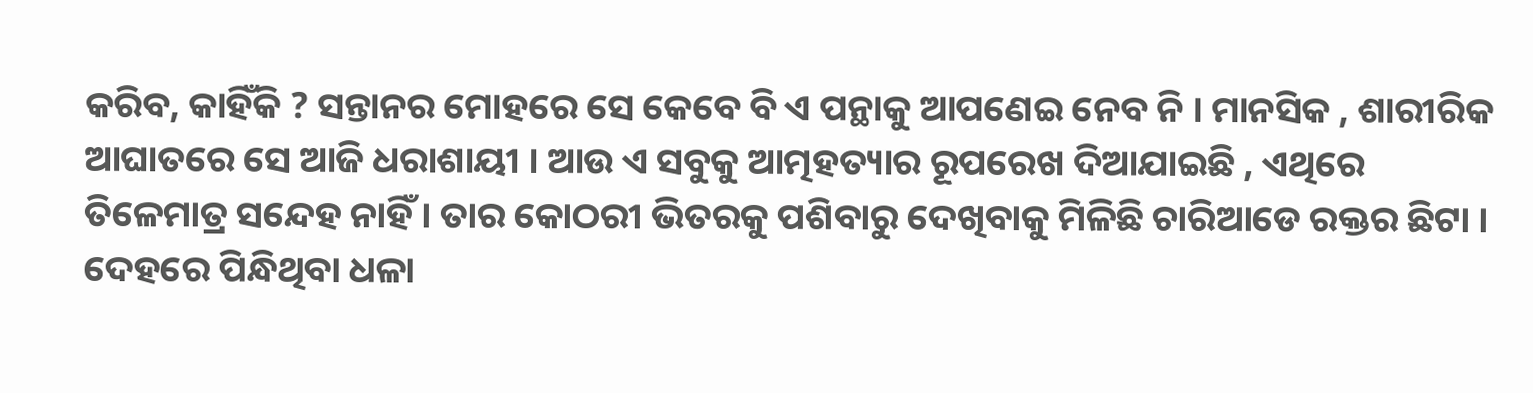କରିବ, କାହିଁକି ? ସନ୍ତାନର ମୋହରେ ସେ କେବେ ବି ଏ ପନ୍ଥାକୁ ଆପଣେଇ ନେବ ନି । ମାନସିକ , ଶାରୀରିକ ଆଘାତରେ ସେ ଆଜି ଧରାଶାୟୀ । ଆଉ ଏ ସବୁକୁ ଆତ୍ମହତ୍ୟାର ରୂପରେଖ ଦିଆଯାଇଛି , ଏଥିରେ ତିଳେମାତ୍ର ସନ୍ଦେହ ନାହିଁ । ତାର କୋଠରୀ ଭିତରକୁ ପଶିବାରୁ ଦେଖିବାକୁ ମିଳିଛି ଚାରିଆଡେ ରକ୍ତର ଛିଟା । ଦେହରେ ପିନ୍ଧିଥିବା ଧଳା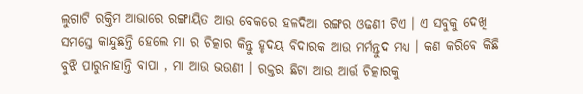ଲୁଗାଟି ରକ୍ତିମ ଆଭାରେ ରଙ୍ଗାୟିତ ଆଉ ବେକରେ ହଳଦିଆ ରଙ୍ଗର ଓଢଣୀ ଟିଏ । ଏ ସବୁକୁ ଦେଖି ସମସ୍ତେ କାନ୍ଦୁଛନ୍ତି ହେଲେ ମା ର ଚିତ୍କାର କିନ୍ତୁ ହୃଦୟ ବିଦାରକ ଆଉ ମର୍ମନ୍ତୁଦ ମଧ୍ୟ । କଣ କରିବେ କିଛି ବୁଝି ପାରୁନାହାନ୍ତି ବାପା , ମା ଆଉ ଭଉଣୀ । ରକ୍ତର ଛିଟା ଆଉ ଆର୍ତ୍ତ ଚିତ୍କାରକୁ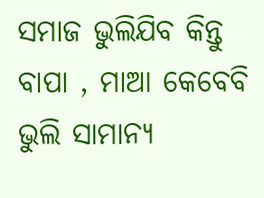ସମାଜ ଭୁଲିଯିବ କିନ୍ତୁ ବାପା , ମାଆ କେବେବି ଭୁଲି ସାମାନ୍ୟ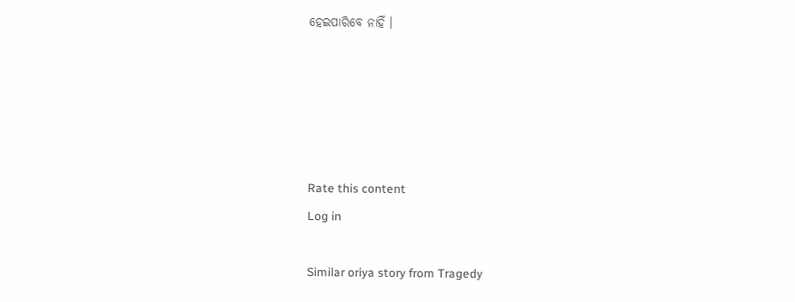ହେଇପାରିବେ ନାହିଁ ।





Rate this content
Log in

Similar oriya story from Tragedy